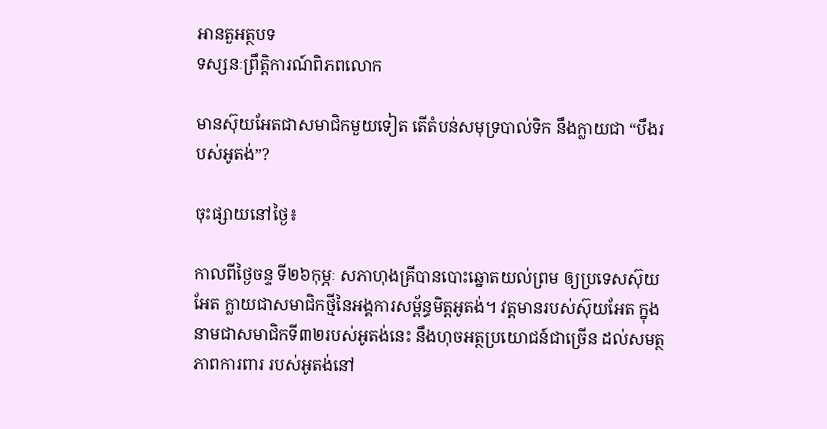អានតួអត្ថបទ
ទស្សនៈព្រឹត្តិការណ៍ពិភពលោក

មានស៊ុយអែតជាសមាជិកមួយទៀត តើតំបន់សមុទ្របាល់ទិក នឹងក្លាយជា “បឹងរបស់អូតង់”?

ចុះផ្សាយនៅថ្ងៃ៖

កាលពីថ្ងៃចន្ទ ទី២៦កុម្ភៈ សភាហុងគ្រីបានបោះឆ្នោតយល់ព្រម ឲ្យប្រទេសស៊ុយអែត ក្លាយជាសមាជិកថ្មីនៃអង្គការសម្ព័ន្ធមិត្តអូតង់។ វត្តមានរបស់ស៊ុយអែត ក្នុងនាមជាសមាជិកទី៣២របស់អូតង់នេះ នឹងហុចអត្ថប្រយោជន៍ជាច្រើន ដល់សមត្ថភាពការពារ របស់អូតង់នៅ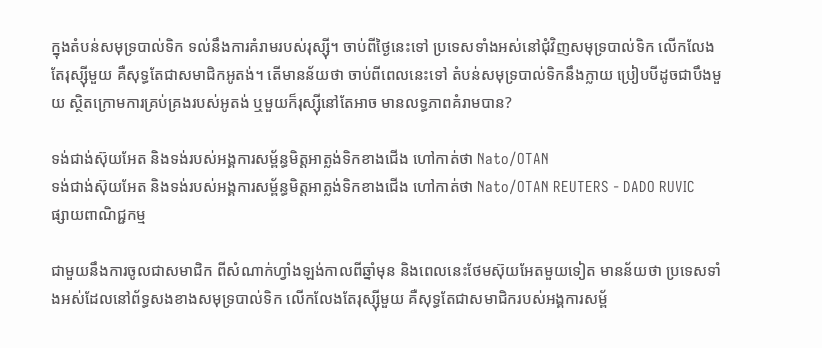ក្នុងតំបន់សមុទ្របាល់ទិក ទល់នឹងការគំរាមរបស់រុស្ស៊ី។ ចាប់ពីថ្ងៃនេះទៅ ប្រទេសទាំងអស់នៅជុំវិញសមុទ្របាល់ទិក លើកលែងតែរុស្ស៊ីមួយ គឺសុទ្ធតែជាសមាជិកអូតង់។ តើមានន័យថា ចាប់ពីពេលនេះទៅ តំបន់សមុទ្របាល់ទិកនឹងក្លាយ ប្រៀបបីដូចជាបឹងមួយ ស្ថិតក្រោមការគ្រប់គ្រងរបស់អូតង់ ឬមួយក៏រុស្ស៊ីនៅតែអាច មានលទ្ធភាពគំរាមបាន?

ទង់ជាង់ស៊ុយអែត និងទង់របស់អង្គការសម្ព័ន្ធមិត្តអាត្លង់ទិកខាងជើង ហៅកាត់ថា Nato/OTAN
ទង់ជាង់ស៊ុយអែត និងទង់របស់អង្គការសម្ព័ន្ធមិត្តអាត្លង់ទិកខាងជើង ហៅកាត់ថា Nato/OTAN REUTERS - DADO RUVIC
ផ្សាយពាណិជ្ជកម្ម

ជាមួយនឹងការចូលជាសមាជិក ពីសំណាក់ហ្វាំងឡង់កាលពីឆ្នាំមុន និងពេលនេះថែមស៊ុយអែតមួយទៀត មានន័យថា ប្រទេសទាំងអស់ដែលនៅព័ទ្ធសងខាងសមុទ្របាល់ទិក លើកលែងតែរុស្ស៊ីមួយ គឺសុទ្ធតែជាសមាជិករបស់អង្គការសម្ព័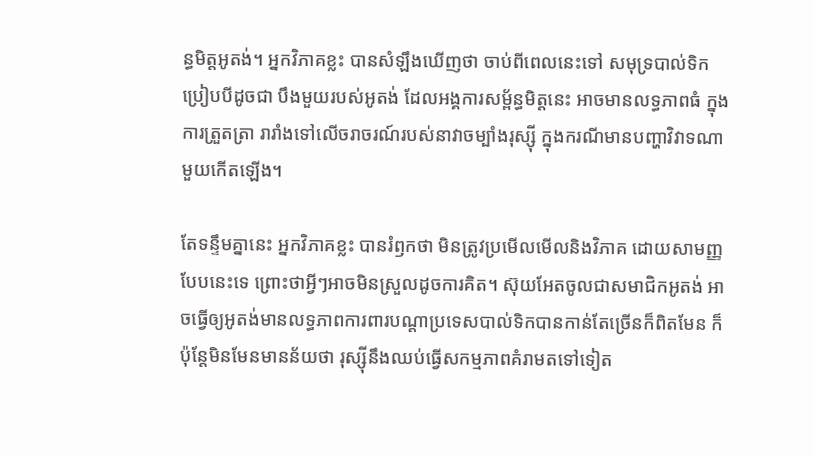ន្ធមិត្តអូតង់។ អ្នកវិភាគខ្លះ បានសំឡឹងឃើញថា ចាប់ពីពេលនេះទៅ សមុទ្របាល់ទិក ប្រៀបបីដូចជា បឹងមួយរបស់អូតង់ ដែលអង្គការសម្ព័ន្ធមិត្តនេះ អាចមានលទ្ធភាពធំ ក្នុងការត្រួតត្រា រារាំងទៅលើចរាចរណ៍របស់នាវាចម្បាំងរុស្ស៊ី ក្នុងករណីមានបញ្ហាវិវាទណាមួយកើតឡើង។

តែទន្ទឹមគ្នានេះ អ្នកវិភាគខ្លះ បានរំឭកថា មិនត្រូវប្រមើលមើលនិងវិភាគ ដោយសាមញ្ញបែបនេះទេ ព្រោះថាអ្វីៗអាចមិនស្រួលដូចការគិត។ ស៊ុយអែតចូលជាសមាជិកអូតង់ អាចធ្វើឲ្យអូតង់មានលទ្ធភាពការពារបណ្តាប្រទេសបាល់ទិកបានកាន់តែច្រើនក៏ពិតមែន ក៏ប៉ុន្តែមិនមែនមានន័យថា រុស្ស៊ីនឹងឈប់ធ្វើសកម្មភាពគំរាមតទៅទៀត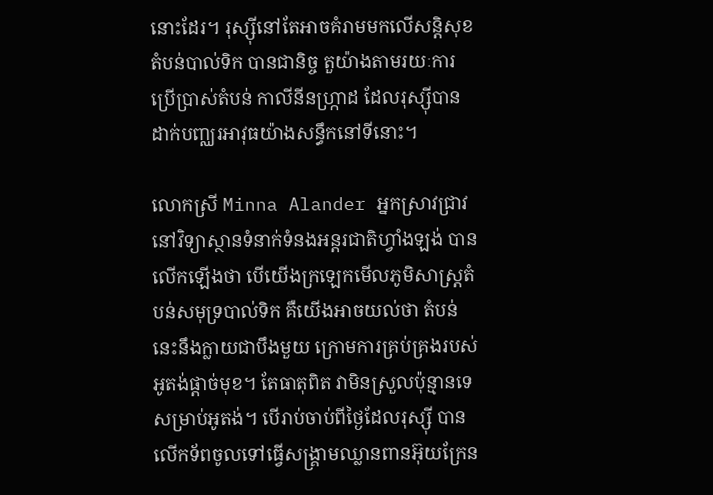នោះដែរ។ រុស្ស៊ីនៅតែអាចគំរាមមកលើសន្តិសុខតំបន់បាល់ទិក បានជានិច្ច តួយ៉ាងតាមរយៈការប្រើប្រាស់តំបន់ កាលីនីនហ្ក្រាដ ដែលរុស្ស៊ីបានដាក់បញ្ឈរអាវុធយ៉ាងសន្ធឹកនៅទីនោះ។

លោកស្រី Minna Alander អ្នកស្រាវជ្រាវនៅវិទ្យាស្ថានទំនាក់ទំនងអន្តរជាតិហ្វាំងឡង់ បានលើកឡើងថា បើយើងក្រឡេកមើលភូមិសាស្ត្រតំបន់សមុទ្របាល់ទិក គឺយើងអាចយល់ថា តំបន់នេះនឹងក្លាយជាបឹងមួយ ក្រោមការគ្រប់គ្រងរបស់អូតង់ផ្តាច់មុខ។ តែធាតុពិត វាមិនស្រួលប៉ុន្មានទេ សម្រាប់អូតង់។ បើរាប់ចាប់ពីថ្ងៃដែលរុស្ស៊ី បានលើកទ័ពចូលទៅធ្វើសង្គ្រាមឈ្លានពានអ៊ុយក្រែន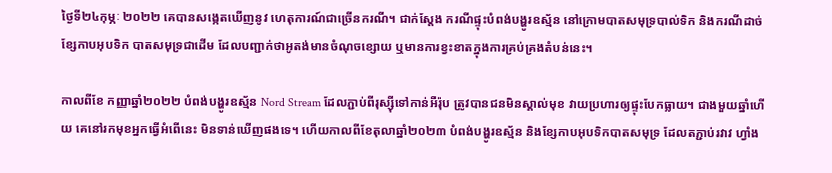ថ្ងៃទី២៤កុម្ភៈ ២០២២ គេបានសង្កេតឃើញនូវ ហេតុការណ៍ជាច្រើនករណី។ ជាក់ស្តែង ករណីផ្ទុះបំពង់បង្ហូរឧស្ម័ន នៅក្រោមបាតសមុទ្របាល់ទិក និងករណីដាច់ខ្សែកាបអុបទិក បាតសមុទ្រជាដើម ដែលបញ្ជាក់ថាអូតង់មានចំណុចខ្សោយ ឬមានការខ្វះខាតក្នុងការគ្រប់គ្រងតំបន់នេះ។

កាលពីខែ កញ្ញាឆ្នាំ២០២២ បំពង់បង្ហូរឧស្ម័ន Nord Stream ដែលភ្ជាប់ពីរុស្ស៊ីទៅកាន់អឺរ៉ុប ត្រូវបានជនមិនស្គាល់មុខ វាយប្រហារឲ្យផ្ទុះបែកធ្លាយ។ ជាងមួយឆ្នាំហើយ គេនៅរកមុខអ្នកធ្វើអំពើនេះ មិនទាន់ឃើញផងទេ។ ហើយកាលពីខែតុលាឆ្នាំ២០២៣ បំពង់បង្ហូរឧស្ម័ន និងខ្សែកាបអុបទិកបាតសមុទ្រ ដែលតភ្ជាប់រវាវ ហ្វាំង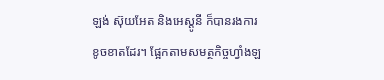ឡង់ ស៊ុយអែត និងអេស្តូនី ក៏បានរងការខូចខាតដែរ។ ផ្អែកតាមសមត្ថកិច្ចហ្វាំងឡ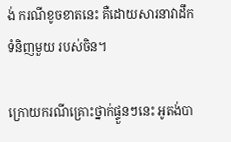ង់ ករណីខូចខាតនេះ គឺដោយសារនាវាដឹកទំនិញមួយ របស់ចិន។

ក្រោយករណីគ្រោះថ្នាក់ផ្ទួនៗនេះ អូតង់បា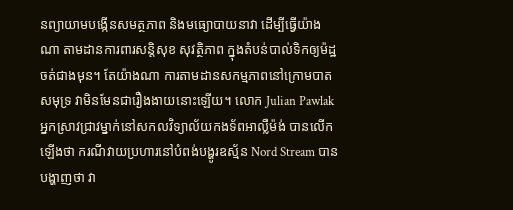នព្យាយាមបង្កើនសមត្ថភាព និងមធ្យោបាយនាវា ដើម្បីធ្វើយ៉ាងណា តាមដានការពារសន្តិសុខ សុវត្ថិភាព ក្នុងតំបន់បាល់ទិកឲ្យម៉ដ្ឋចត់ជាងមុន។ តែយ៉ាងណា ការតាមដានសកម្មភាពនៅក្រោមបាតសមុទ្រ វាមិនមែនជារឿងងាយនោះឡើយ។ លោក Julian Pawlak អ្នកស្រាវជ្រាវម្នាក់នៅសកលវិទ្យាល័យកងទ័ពអាល្លឺម៉ង់ បានលើកឡើងថា ករណីវាយប្រហារនៅបំពង់បង្ហូរឧស្ម័ន Nord Stream បានបង្ហាញថា វា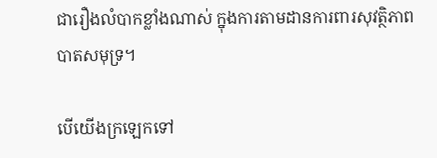ជារឿងលំបាកខ្លាំងណាស់ ក្នុងការតាមដានការពារសុវត្ថិភាពបាតសមុទ្រ។

បើយើងក្រឡេកទៅ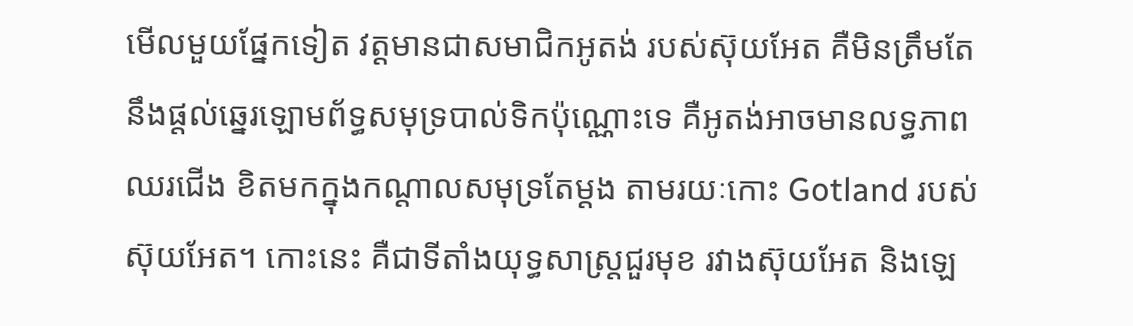មើលមួយផ្នែកទៀត វត្តមានជាសមាជិកអូតង់ របស់ស៊ុយអែត គឺមិនត្រឹមតែនឹងផ្តល់ឆ្នេរឡោមព័ទ្ធសមុទ្របាល់ទិកប៉ុណ្ណោះទេ គឺអូតង់អាចមានលទ្ធភាពឈរជើង ខិតមកក្នុងកណ្តាលសមុទ្រតែម្តង តាមរយៈកោះ Gotland របស់ស៊ុយអែត។ កោះនេះ គឺជាទីតាំងយុទ្ធសាស្ត្រជួរមុខ រវាងស៊ុយអែត និងឡេ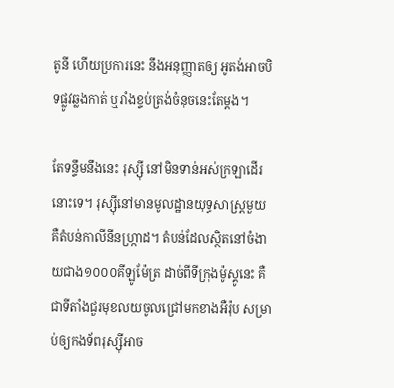តូនី ហើយប្រការនេះ នឹងអនុញ្ញាតឲ្យ អូតង់អាចបិទផ្លូវឆ្លងកាត់ ឬរាំងខ្ទប់ត្រង់ចំនុចនេះតែម្តង។

តែទន្ទឹមនឹងនេះ រុស្ស៊ី នៅមិនទាន់អស់ក្រឡាដើរនោះទេ។ រុស្ស៊ីនៅមានមូលដ្ឋានយុទ្ធសាស្ត្រមួយ គឺតំបន់កាលីនីនហ្ក្រាដ។ តំបន់ដែលស្ថិតនៅចំងាយជាង១០០០គីឡូម៉ែត្រ ដាច់ពីទីក្រុងម៉ូស្គូនេះ គឺជាទីតាំងជួរមុខលយចូលជ្រៅមកខាងអឺរ៉ុប សម្រាប់ឲ្យកងទ័ពរុស្ស៊ីអាច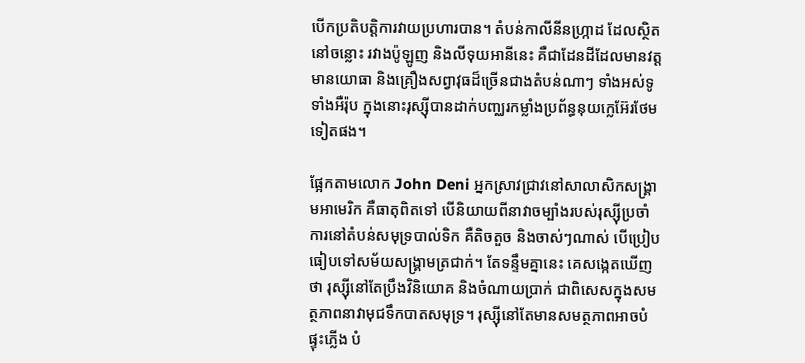បើកប្រតិបត្តិការវាយប្រហារបាន។ តំបន់កាលីនីនហ្ក្រាដ ដែលស្ថិតនៅចន្លោះ រវាងប៉ូឡូញ និងលីទុយអានីនេះ គឺជាដែនដីដែលមានវត្តមានយោធា និងគ្រឿងសព្វាវុធដ៏ច្រើនជាងតំបន់ណាៗ ទាំងអស់ទូទាំងអឺរ៉ុប ក្នុងនោះរុស្ស៊ីបានដាក់បញ្ឈរកម្លាំងប្រព័ន្ធនុយក្លេអ៊ែរថែមទៀតផង។

ផ្អែកតាមលោក John Deni អ្នកស្រាវជ្រាវនៅសាលាសិកសង្គ្រាមអាមេរិក គឺធាតុពិតទៅ បើនិយាយពីនាវាចម្បាំងរបស់រុស្ស៊ីប្រចាំការនៅតំបន់សមុទ្របាល់ទិក គឺតិចតួច និងចាស់ៗណាស់ បើប្រៀបធៀបទៅសម័យសង្គ្រាមត្រជាក់។ តែទន្ទឹមគ្នានេះ គេសង្កេតឃើញថា រុស្ស៊ីនៅតែប្រឹងវិនិយោគ និងចំណាយប្រាក់ ជាពិសេសក្នុងសមត្ថភាពនាវាមុជទឹកបាតសមុទ្រ។ រុស្ស៊ីនៅតែមានសមត្ថភាពអាចបំផ្ទុះភ្លើង បំ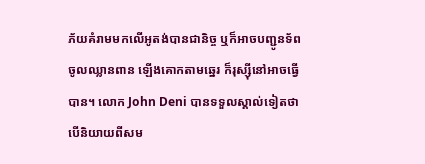ភ័យគំរាមមកលើអូតង់បានជានិច្ច ឬក៏អាចបញ្ជូនទ័ពចូលឈ្លានពាន ឡើងគោកតាមឆ្នេរ ក៏រុស្ស៊ីនៅអាចធ្វើបាន។ លោក John Deni បានទទួលស្គាល់ទៀតថា បើនិយាយពីសម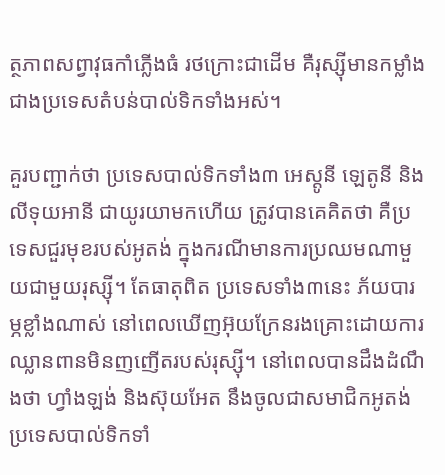ត្ថភាពសព្វាវុធកាំភ្លើងធំ រថក្រោះជាដើម គឺរុស្ស៊ីមានកម្លាំង ជាងប្រទេសតំបន់បាល់ទិកទាំងអស់។

គួរបញ្ជាក់ថា ប្រទេសបាល់ទិកទាំង៣ អេស្តូនី ឡេតូនី និងលីទុយអានី ជាយូរយាមកហើយ ត្រូវបានគេគិតថា គឺប្រទេសជួរមុខរបស់អូតង់ ក្នុងករណីមានការប្រឈមណាមួយជាមួយរុស្ស៊ី។ តែធាតុពិត ប្រទេសទាំង៣នេះ ភ័យបារម្ភខ្លាំងណាស់ នៅពេលឃើញអ៊ុយក្រែនរងគ្រោះដោយការឈ្លានពានមិនញញើតរបស់រុស្ស៊ី។ នៅពេលបានដឹងដំណឹងថា ហ្វាំងឡង់ និងស៊ុយអែត នឹងចូលជាសមាជិកអូតង់ ប្រទេសបាល់ទិកទាំ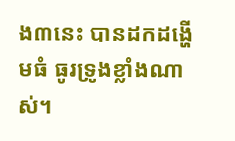ង៣នេះ បានដកដង្ហើមធំ ធូរទ្រូងខ្លាំងណាស់។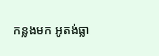កន្លងមក អូតង់ធ្លា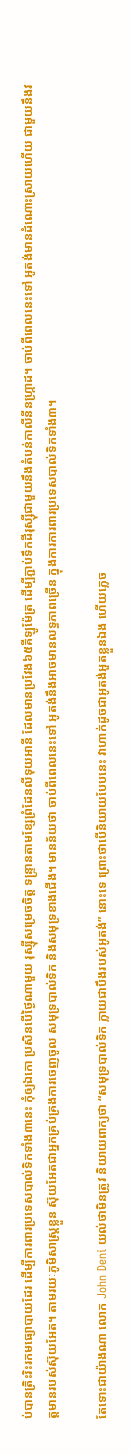ប់បានត្រិះរិះរកមធ្យោបាយដែរ ដើម្បីការពារប្រទេសបាល់ទិកទាំង៣នេះ កុំឲ្យឯកោ ប្រសិនបើថ្ងៃណាមួយ រុស្ស៊ីសម្រេចចិត្ត ទន្រ្ទានតាមខ្សែព្រំដែនលីទុយអានី ដែលមានប្រវែង៦៥គីឡូម៉ែត្រ ដើម្បីភ្ជាប់ទឹកដីរុស្ស៊ីជាមួយនឹងតំបន់កាលីនីនហ្ក្រាដ។ ចាប់ពីពេលនេះទៅ អូតង់មានដំណោះស្រាយហើយ ជាមួយនឹងវត្តមានរបស់ស៊ុយអែត។ តាមរយៈភូមិសាស្ត្រខ្លួន ស៊ុយអែតជាអ្នកគ្រប់គ្រងការចេញចូល សមុទ្របាល់ទិក និងសមុទ្រខាងជើង។ មានន័យថា ចាប់ពីពេលនេះទៅ អូតង់នឹងអាចមានលទ្ធភាពច្រើន ក្នុងការការពារប្រទេសបាល់ទិកទាំង៣។

តែទោះជាយ៉ាងណា លោក John Deni យល់ថាមិនត្រូវ និយាយពាក្យថា “សមុទ្របាល់ទិក ក្លាយជាបឹងរបស់អូតង់” នោះទេ ព្រោះថាបើនិយាយបែបនេះ វាហាក់ដូចជាអូតង់អួតខ្លួនឯង ហើយភ្លេច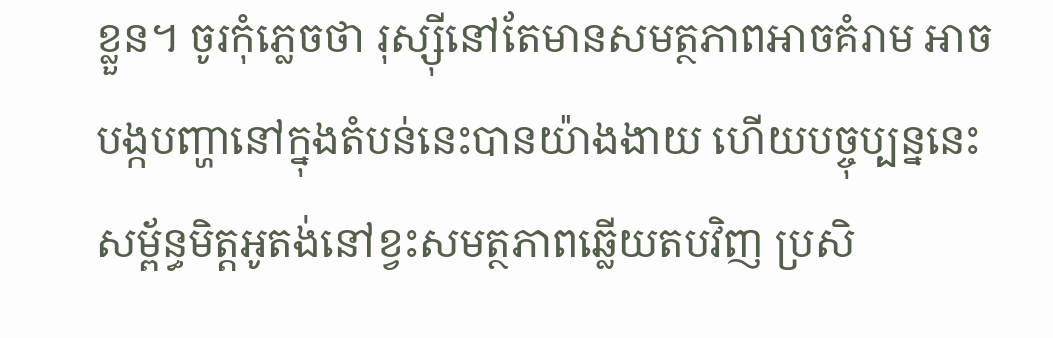ខ្លួន។ ចូរកុំភ្លេចថា រុស្ស៊ីនៅតែមានសមត្ថភាពអាចគំរាម អាចបង្កបញ្ហានៅក្នុងតំបន់នេះបានយ៉ាងងាយ ហើយបច្ចុប្បន្ននេះ សម្ព័ន្ធមិត្តអូតង់នៅខ្វះសមត្ថភាពឆ្លើយតបវិញ ប្រសិ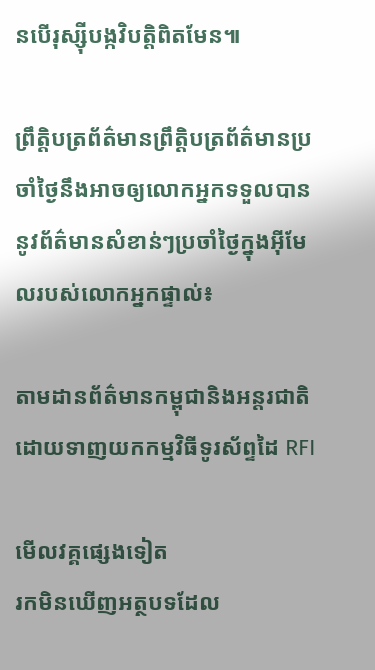នបើរុស្ស៊ីបង្កវិបត្តិពិតមែន៕

ព្រឹត្តិបត្រព័ត៌មានព្រឹត្តិបត្រព័ត៌មានប្រចាំថ្ងៃនឹងអាចឲ្យលោកអ្នកទទួលបាននូវព័ត៌មានសំខាន់ៗប្រចាំថ្ងៃក្នុងអ៊ីមែលរបស់លោកអ្នកផ្ទាល់៖

តាមដានព័ត៌មានកម្ពុជានិងអន្តរជាតិដោយទាញយកកម្មវិធីទូរស័ព្ទដៃ RFI

មើលវគ្គផ្សេងទៀត
រកមិនឃើញអត្ថបទដែល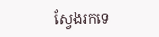ស្វែងរកទេ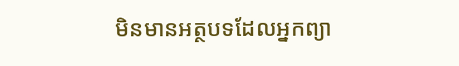មិនមានអត្ថបទដែលអ្នកព្យា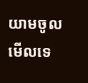យាមចូលមើលទេ